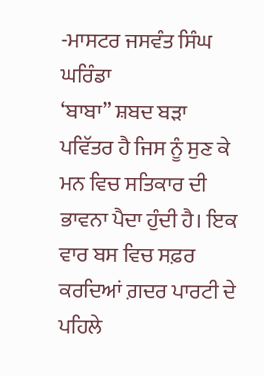-ਮਾਸਟਰ ਜਸਵੰਤ ਸਿੰਘ ਘਰਿੰਡਾ
‘ਬਾਬਾ” ਸ਼ਬਦ ਬੜਾ ਪਵਿੱਤਰ ਹੈ ਜਿਸ ਨੂੰ ਸੁਣ ਕੇ ਮਨ ਵਿਚ ਸਤਿਕਾਰ ਦੀ ਭਾਵਨਾ ਪੈਦਾ ਹੁੰਦੀ ਹੈ। ਇਕ ਵਾਰ ਬਸ ਵਿਚ ਸਫ਼ਰ ਕਰਦਿਆਂ ਗ਼ਦਰ ਪਾਰਟੀ ਦੇ ਪਹਿਲੇ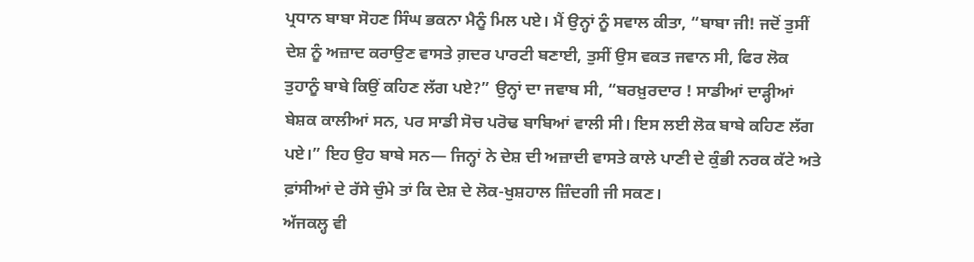ਪ੍ਰਧਾਨ ਬਾਬਾ ਸੋਹਣ ਸਿੰਘ ਭਕਨਾ ਮੈਨੂੰ ਮਿਲ ਪਏ। ਮੈਂ ਉਨ੍ਹਾਂ ਨੂੰ ਸਵਾਲ ਕੀਤਾ, “ਬਾਬਾ ਜੀ! ਜਦੋਂ ਤੁਸੀਂ ਦੇਸ਼ ਨੂੰ ਅਜ਼ਾਦ ਕਰਾਉਣ ਵਾਸਤੇ ਗ਼ਦਰ ਪਾਰਟੀ ਬਣਾਈ, ਤੁਸੀਂ ਉਸ ਵਕਤ ਜਵਾਨ ਸੀ, ਫਿਰ ਲੋਕ ਤੁਹਾਨੂੰ ਬਾਬੇ ਕਿਉਂ ਕਹਿਣ ਲੱਗ ਪਏ?” ਉਨ੍ਹਾਂ ਦਾ ਜਵਾਬ ਸੀ, “ਬਰਖ਼ੁਰਦਾਰ ! ਸਾਡੀਆਂ ਦਾੜ੍ਹੀਆਂ ਬੇਸ਼ਕ ਕਾਲੀਆਂ ਸਨ, ਪਰ ਸਾਡੀ ਸੋਚ ਪਰੋਢ ਬਾਬਿਆਂ ਵਾਲੀ ਸੀ। ਇਸ ਲਈ ਲੋਕ ਬਾਬੇ ਕਹਿਣ ਲੱਗ ਪਏ।” ਇਹ ਉਹ ਬਾਬੇ ਸਨ— ਜਿਨ੍ਹਾਂ ਨੇ ਦੇਸ਼ ਦੀ ਅਜ਼ਾਦੀ ਵਾਸਤੇ ਕਾਲੇ ਪਾਣੀ ਦੇ ਕੁੰਭੀ ਨਰਕ ਕੱਟੇ ਅਤੇ ਫ਼ਾਂਸੀਆਂ ਦੇ ਰੱਸੇ ਚੁੰਮੇ ਤਾਂ ਕਿ ਦੇਸ਼ ਦੇ ਲੋਕ-ਖੁਸ਼ਹਾਲ ਜ਼ਿੰਦਗੀ ਜੀ ਸਕਣ।
ਅੱਜਕਲ੍ਹ ਵੀ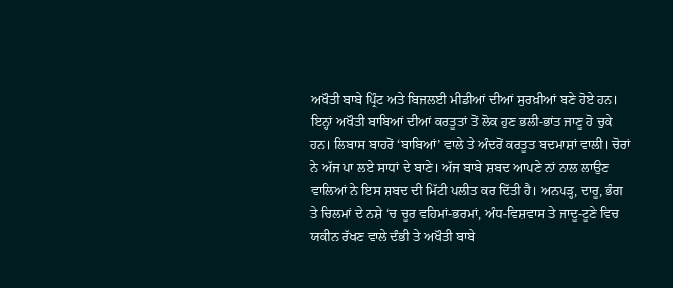ਅਖੌਤੀ ਬਾਬੇ ਪ੍ਰਿੰਟ ਅਤੇ ਬਿਜਲਈ ਮੀਡੀਆਂ ਦੀਆਂ ਸੁਰਖ਼ੀਆਂ ਬਣੇ ਹੋਏ ਹਨ। ਇਨ੍ਹਾਂ ਅਖੌਤੀ ਬਾਬਿਆਂ ਦੀਆਂ ਕਰਤੂਤਾਂ ਤੋਂ ਲੋਕ ਹੁਣ ਭਲੀ-ਭਾਂਤ ਜਾਣੂ ਹੋ ਚੁਕੇ ਹਨ। ਲਿਬਾਸ ਬਾਹਰੋਂ ‘ਬਾਬਿਆਂ’ ਵਾਲੇ ਤੇ ਅੰਦਰੋਂ ਕਰਤੂਤ ਬਦਮਾਸ਼ਾਂ ਵਾਲੀ। ਚੋਰਾਂ ਨੇ ਅੱਜ ਪਾ ਲਏ ਸਾਧਾਂ ਦੇ ਬਾਣੇ। ਅੱਜ ਬਾਬੇ ਸ਼ਬਦ ਆਪਣੇ ਨਾਂ ਨਾਲ ਲਾਉਣ ਵਾਲਿਆਂ ਨੇ ਇਸ ਸ਼ਬਦ ਦੀ ਮਿੱਟੀ ਪਲੀਤ ਕਰ ਦਿੱਤੀ ਹੈ। ਅਨਪੜ੍ਹ, ਦਾਰੂ, ਭੰਗ ਤੇ ਚਿਲਮਾਂ ਦੇ ਨਸ਼ੇ ‘ਚ ਚੂਰ ਵਹਿਮਾਂ-ਭਰਮਾਂ, ਅੰਧ-ਵਿਸ਼ਵਾਸ ਤੇ ਜਾਦੂ-ਟੂਣੇ ਵਿਚ ਯਕੀਨ ਰੱਖਣ ਵਾਲੇ ਦੰਭੀ ਤੇ ਅਖੌਤੀ ਬਾਬੇ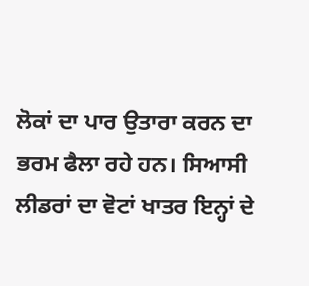ਲੋਕਾਂ ਦਾ ਪਾਰ ਉਤਾਰਾ ਕਰਨ ਦਾ ਭਰਮ ਫੈਲਾ ਰਹੇ ਹਨ। ਸਿਆਸੀ ਲੀਡਰਾਂ ਦਾ ਵੋਟਾਂ ਖਾਤਰ ਇਨ੍ਹਾਂ ਦੇ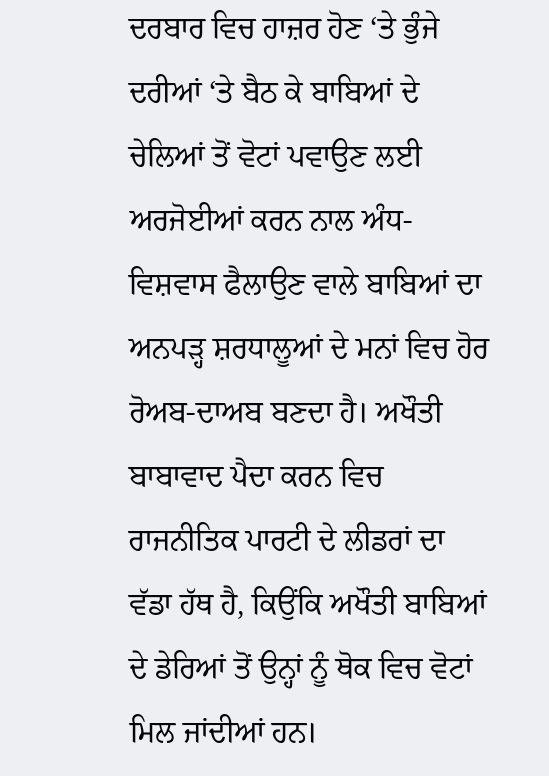ਦਰਬਾਰ ਵਿਚ ਹਾਜ਼ਰ ਹੋਣ ‘ਤੇ ਭੁੰਜੇ ਦਰੀਆਂ ‘ਤੇ ਬੈਠ ਕੇ ਬਾਬਿਆਂ ਦੇ ਚੇਲਿਆਂ ਤੋਂ ਵੋਟਾਂ ਪਵਾਉਣ ਲਈ ਅਰਜੋਈਆਂ ਕਰਨ ਨਾਲ ਅੰਧ-ਵਿਸ਼ਵਾਸ ਫੈਲਾਉਣ ਵਾਲੇ ਬਾਬਿਆਂ ਦਾ ਅਨਪੜ੍ਹ ਸ਼ਰਧਾਲੂਆਂ ਦੇ ਮਨਾਂ ਵਿਚ ਹੋਰ ਰੋਅਬ-ਦਾਅਬ ਬਣਦਾ ਹੈ। ਅਖੌਤੀ ਬਾਬਾਵਾਦ ਪੈਦਾ ਕਰਨ ਵਿਚ ਰਾਜਨੀਤਿਕ ਪਾਰਟੀ ਦੇ ਲੀਡਰਾਂ ਦਾ ਵੱਡਾ ਹੱਥ ਹੈ, ਕਿਉਂਕਿ ਅਖੌਤੀ ਬਾਬਿਆਂ ਦੇ ਡੇਰਿਆਂ ਤੋਂ ਉਨ੍ਹਾਂ ਨੂੰ ਥੋਕ ਵਿਚ ਵੋਟਾਂ ਮਿਲ ਜਾਂਦੀਆਂ ਹਨ।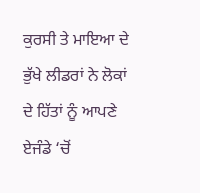ਕੁਰਸੀ ਤੇ ਮਾਇਆ ਦੇ ਭੁੱਖੇ ਲੀਡਰਾਂ ਨੇ ਲੋਕਾਂ ਦੇ ਹਿੱਤਾਂ ਨੂੰ ਆਪਣੇ ਏਜੰਡੇ ‘ਚੋਂ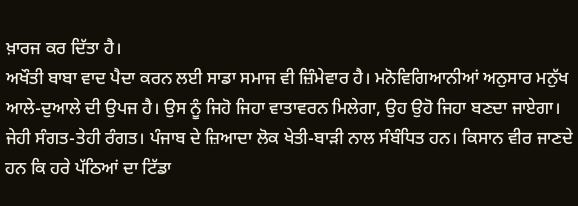ਖ਼ਾਰਜ ਕਰ ਦਿੱਤਾ ਹੈ।
ਅਖੌਤੀ ਬਾਬਾ ਵਾਦ ਪੈਦਾ ਕਰਨ ਲਈ ਸਾਡਾ ਸਮਾਜ ਵੀ ਜ਼ਿੰਮੇਵਾਰ ਹੈ। ਮਨੋਵਿਗਿਆਨੀਆਂ ਅਨੁਸਾਰ ਮਨੁੱਖ ਆਲੇ-ਦੁਆਲੇ ਦੀ ਉਪਜ ਹੈ। ਉਸ ਨੂੰ ਜਿਹੋ ਜਿਹਾ ਵਾਤਾਵਰਨ ਮਿਲੇਗਾ, ਉਹ ਉਹੋ ਜਿਹਾ ਬਣਦਾ ਜਾਏਗਾ। ਜੇਹੀ ਸੰਗਤ-ਤੇਹੀ ਰੰਗਤ। ਪੰਜਾਬ ਦੇ ਜ਼ਿਆਦਾ ਲੋਕ ਖੇਤੀ-ਬਾੜੀ ਨਾਲ ਸੰਬੰਧਿਤ ਹਨ। ਕਿਸਾਨ ਵੀਰ ਜਾਣਦੇ ਹਨ ਕਿ ਹਰੇ ਪੱਠਿਆਂ ਦਾ ਟਿੱਡਾ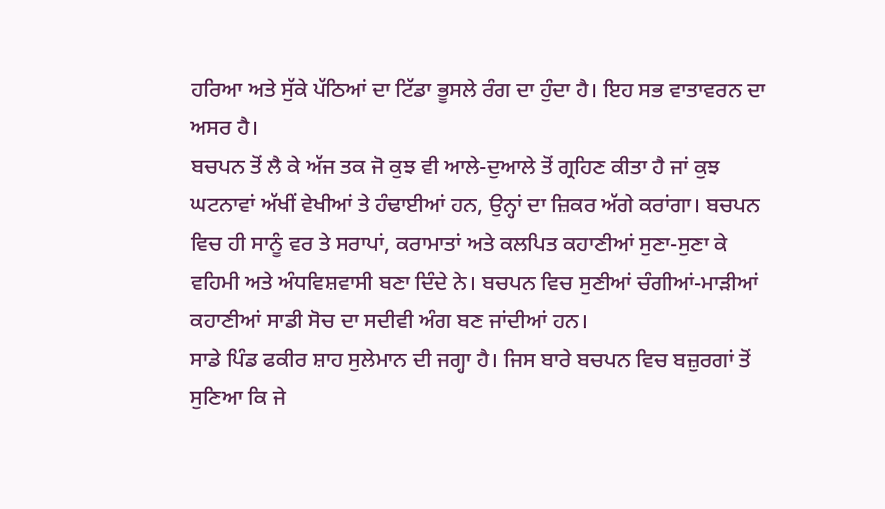ਹਰਿਆ ਅਤੇ ਸੁੱਕੇ ਪੱਠਿਆਂ ਦਾ ਟਿੱਡਾ ਭੂਸਲੇ ਰੰਗ ਦਾ ਹੁੰਦਾ ਹੈ। ਇਹ ਸਭ ਵਾਤਾਵਰਨ ਦਾ ਅਸਰ ਹੈ।
ਬਚਪਨ ਤੋਂ ਲੈ ਕੇ ਅੱਜ ਤਕ ਜੋ ਕੁਝ ਵੀ ਆਲੇ-ਦੁਆਲੇ ਤੋਂ ਗ੍ਰਹਿਣ ਕੀਤਾ ਹੈ ਜਾਂ ਕੁਝ ਘਟਨਾਵਾਂ ਅੱਖੀਂ ਵੇਖੀਆਂ ਤੇ ਹੰਢਾਈਆਂ ਹਨ, ਉਨ੍ਹਾਂ ਦਾ ਜ਼ਿਕਰ ਅੱਗੇ ਕਰਾਂਗਾ। ਬਚਪਨ ਵਿਚ ਹੀ ਸਾਨੂੰ ਵਰ ਤੇ ਸਰਾਪਾਂ, ਕਰਾਮਾਤਾਂ ਅਤੇ ਕਲਪਿਤ ਕਹਾਣੀਆਂ ਸੁਣਾ-ਸੁਣਾ ਕੇ ਵਹਿਮੀ ਅਤੇ ਅੰਧਵਿਸ਼ਵਾਸੀ ਬਣਾ ਦਿੰਦੇ ਨੇ। ਬਚਪਨ ਵਿਚ ਸੁਣੀਆਂ ਚੰਗੀਆਂ-ਮਾੜੀਆਂ ਕਹਾਣੀਆਂ ਸਾਡੀ ਸੋਚ ਦਾ ਸਦੀਵੀ ਅੰਗ ਬਣ ਜਾਂਦੀਆਂ ਹਨ।
ਸਾਡੇ ਪਿੰਡ ਫਕੀਰ ਸ਼ਾਹ ਸੁਲੇਮਾਨ ਦੀ ਜਗ੍ਹਾ ਹੈ। ਜਿਸ ਬਾਰੇ ਬਚਪਨ ਵਿਚ ਬਜ਼ੁਰਗਾਂ ਤੋਂ ਸੁਣਿਆ ਕਿ ਜੇ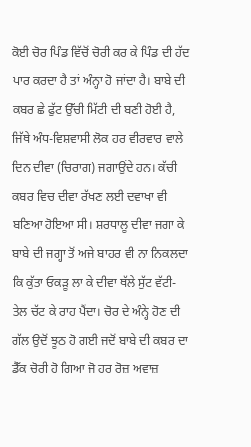ਕੋਈ ਚੋਰ ਪਿੰਡ ਵਿੱਚੋਂ ਚੋਰੀ ਕਰ ਕੇ ਪਿੰਡ ਦੀ ਹੱਦ ਪਾਰ ਕਰਦਾ ਹੈ ਤਾਂ ਅੰਨ੍ਹਾ ਹੋ ਜਾਂਦਾ ਹੈ। ਬਾਬੇ ਦੀ ਕਬਰ ਛੇ ਫੁੱਟ ਉੱਚੀ ਮਿੱਟੀ ਦੀ ਬਣੀ ਹੋਈ ਹੈ, ਜਿੱਥੇ ਅੰਧ-ਵਿਸ਼ਵਾਸੀ ਲੋਕ ਹਰ ਵੀਰਵਾਰ ਵਾਲੇ ਦਿਨ ਦੀਵਾ (ਚਿਰਾਗ) ਜਗਾਉਂਦੇ ਹਨ। ਕੱਚੀ ਕਬਰ ਵਿਚ ਦੀਵਾ ਰੱਖਣ ਲਈ ਦਵਾਖਾ ਵੀ ਬਣਿਆ ਹੋਇਆ ਸੀ। ਸ਼ਰਧਾਲੂ ਦੀਵਾ ਜਗਾ ਕੇ ਬਾਬੇ ਦੀ ਜਗ੍ਹਾ ਤੋਂ ਅਜੇ ਬਾਹਰ ਵੀ ਨਾ ਨਿਕਲਦਾ ਕਿ ਕੁੱਤਾ ਓਕੜੂ ਲਾ ਕੇ ਦੀਵਾ ਥੱਲੇ ਸੁੱਟ ਵੱਟੀ-ਤੇਲ ਚੱਟ ਕੇ ਰਾਹ ਪੈਂਦਾ। ਚੋਰ ਦੇ ਅੰਨ੍ਹੇ ਹੋਣ ਦੀ ਗੱਲ ਉਦੋਂ ਝੂਠ ਹੋ ਗਈ ਜਦੋਂ ਬਾਬੇ ਦੀ ਕਬਰ ਦਾ ਡੈੱਕ ਚੋਰੀ ਹੋ ਗਿਆ ਜੋ ਹਰ ਰੋਜ਼ ਅਵਾਜ਼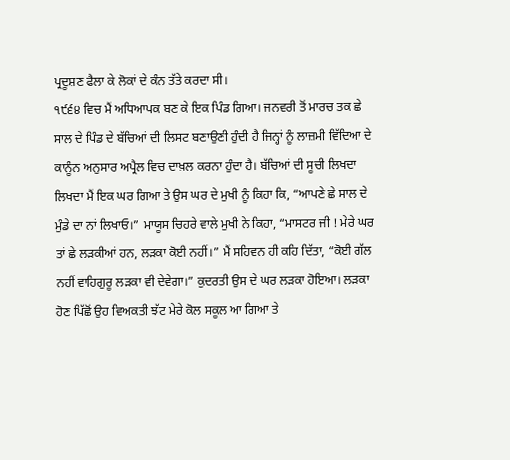ਪ੍ਰਦੂਸ਼ਣ ਫੈਲਾ ਕੇ ਲੋਕਾਂ ਦੇ ਕੰਨ ਤੱਤੇ ਕਰਦਾ ਸੀ।
੧੯੬੪ ਵਿਚ ਮੈਂ ਅਧਿਆਪਕ ਬਣ ਕੇ ਇਕ ਪਿੰਡ ਗਿਆ। ਜਨਵਰੀ ਤੋਂ ਮਾਰਚ ਤਕ ਛੇ ਸਾਲ ਦੇ ਪਿੰਡ ਦੇ ਬੱਚਿਆਂ ਦੀ ਲਿਸਟ ਬਣਾਉਣੀ ਹੁੰਦੀ ਹੈ ਜਿਨ੍ਹਾਂ ਨੂੰ ਲਾਜ਼ਮੀ ਵਿੱਦਿਆ ਦੇ ਕਾਨੂੰਨ ਅਨੁਸਾਰ ਅਪ੍ਰੈਲ ਵਿਚ ਦਾਖ਼ਲ ਕਰਨਾ ਹੁੰਦਾ ਹੈ। ਬੱਚਿਆਂ ਦੀ ਸੂਚੀ ਲਿਖਦਾ ਲਿਖਦਾ ਮੈਂ ਇਕ ਘਰ ਗਿਆ ਤੇ ਉਸ ਘਰ ਦੇ ਮੁਖੀ ਨੂੰ ਕਿਹਾ ਕਿ, “ਆਪਣੇ ਛੇ ਸਾਲ ਦੇ ਮੁੰਡੇ ਦਾ ਨਾਂ ਲਿਖਾਓ।” ਮਾਯੂਸ ਚਿਹਰੇ ਵਾਲੇ ਮੁਖੀ ਨੇ ਕਿਹਾ, “ਮਾਸਟਰ ਜੀ ! ਮੇਰੇ ਘਰ ਤਾਂ ਛੇ ਲੜਕੀਆਂ ਹਨ, ਲੜਕਾ ਕੋਈ ਨਹੀਂ।” ਮੈਂ ਸਹਿਵਨ ਹੀ ਕਹਿ ਦਿੱਤਾ, “ਕੋਈ ਗੱਲ ਨਹੀਂ ਵਾਹਿਗੁਰੂ ਲੜਕਾ ਵੀ ਦੇਵੇਗਾ।” ਕੁਦਰਤੀ ਉਸ ਦੇ ਘਰ ਲੜਕਾ ਹੋਇਆ। ਲੜਕਾ ਹੋਣ ਪਿੱਛੋਂ ਉਹ ਵਿਅਕਤੀ ਝੱਟ ਮੇਰੇ ਕੋਲ ਸਕੂਲ ਆ ਗਿਆ ਤੇ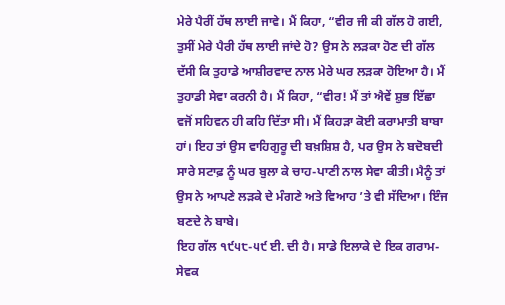ਮੇਰੇ ਪੈਰੀਂ ਹੱਥ ਲਾਈ ਜਾਵੇ। ਮੈਂ ਕਿਹਾ, “ਵੀਰ ਜੀ ਕੀ ਗੱਲ ਹੋ ਗਈ, ਤੁਸੀਂ ਮੇਰੇ ਪੈਰੀ ਹੱਥ ਲਾਈ ਜਾਂਦੇ ਹੋ? ਉਸ ਨੇ ਲੜਕਾ ਹੋਣ ਦੀ ਗੱਲ ਦੱਸੀ ਕਿ ਤੁਹਾਡੇ ਆਸ਼ੀਰਵਾਦ ਨਾਲ ਮੇਰੇ ਘਰ ਲੜਕਾ ਹੋਇਆ ਹੈ। ਮੈਂ ਤੁਹਾਡੀ ਸੇਵਾ ਕਰਨੀ ਹੈ। ਮੈਂ ਕਿਹਾ, “ਵੀਰ! ਮੈਂ ਤਾਂ ਐਵੇਂ ਸ਼ੁਭ ਇੱਛਾ ਵਜੋਂ ਸਹਿਵਨ ਹੀ ਕਹਿ ਦਿੱਤਾ ਸੀ। ਮੈਂ ਕਿਹੜਾ ਕੋਈ ਕਰਾਮਾਤੀ ਬਾਬਾ ਹਾਂ। ਇਹ ਤਾਂ ਉਸ ਵਾਹਿਗੁਰੂ ਦੀ ਬਖ਼ਸ਼ਿਸ਼ ਹੈ, ਪਰ ਉਸ ਨੇ ਬਦੋਬਦੀ ਸਾਰੇ ਸਟਾਫ਼ ਨੂੰ ਘਰ ਬੁਲਾ ਕੇ ਚਾਹ-ਪਾਣੀ ਨਾਲ ਸੇਵਾ ਕੀਤੀ। ਮੈਨੂੰ ਤਾਂ ਉਸ ਨੇ ਆਪਣੇ ਲੜਕੇ ਦੇ ਮੰਗਣੇ ਅਤੇ ਵਿਆਹ ’ਤੇ ਵੀ ਸੱਦਿਆ। ਇੰਜ ਬਣਦੇ ਨੇ ਬਾਬੇ।
ਇਹ ਗੱਲ ੧੯੫੮-੫੯ ਈ. ਦੀ ਹੈ। ਸਾਡੇ ਇਲਾਕੇ ਦੇ ਇਕ ਗਰਾਮ-ਸੇਵਕ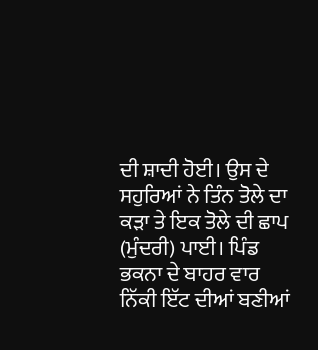ਦੀ ਸ਼ਾਦੀ ਹੋਈ। ਉਸ ਦੇ ਸਹੁਰਿਆਂ ਨੇ ਤਿੰਨ ਤੋਲੇ ਦਾ ਕੜਾ ਤੇ ਇਕ ਤੋਲੇ ਦੀ ਛਾਪ (ਮੁੰਦਰੀ) ਪਾਈ। ਪਿੰਡ ਭਕਨਾ ਦੇ ਬਾਹਰ ਵਾਰ ਨਿੱਕੀ ਇੱਟ ਦੀਆਂ ਬਣੀਆਂ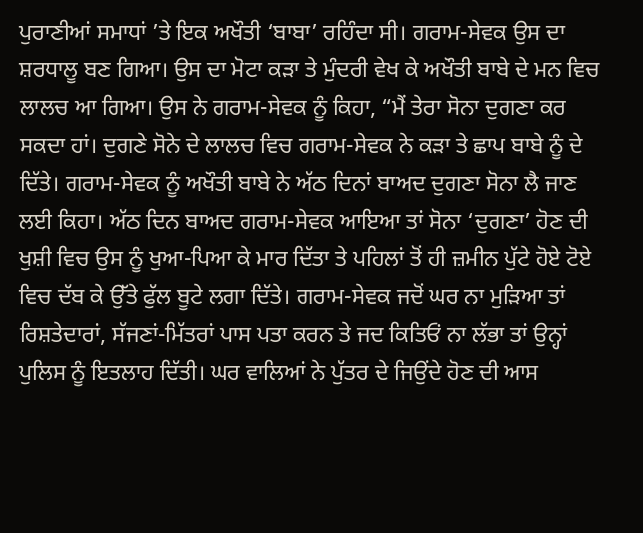ਪੁਰਾਣੀਆਂ ਸਮਾਧਾਂ ’ਤੇ ਇਕ ਅਖੌਤੀ ‘ਬਾਬਾ’ ਰਹਿੰਦਾ ਸੀ। ਗਰਾਮ-ਸੇਵਕ ਉਸ ਦਾ ਸ਼ਰਧਾਲੂ ਬਣ ਗਿਆ। ਉਸ ਦਾ ਮੋਟਾ ਕੜਾ ਤੇ ਮੁੰਦਰੀ ਵੇਖ ਕੇ ਅਖੌਤੀ ਬਾਬੇ ਦੇ ਮਨ ਵਿਚ ਲਾਲਚ ਆ ਗਿਆ। ਉਸ ਨੇ ਗਰਾਮ-ਸੇਵਕ ਨੂੰ ਕਿਹਾ, “ਮੈਂ ਤੇਰਾ ਸੋਨਾ ਦੁਗਣਾ ਕਰ ਸਕਦਾ ਹਾਂ। ਦੁਗਣੇ ਸੋਨੇ ਦੇ ਲਾਲਚ ਵਿਚ ਗਰਾਮ-ਸੇਵਕ ਨੇ ਕੜਾ ਤੇ ਛਾਪ ਬਾਬੇ ਨੂੰ ਦੇ ਦਿੱਤੇ। ਗਰਾਮ-ਸੇਵਕ ਨੂੰ ਅਖੌਤੀ ਬਾਬੇ ਨੇ ਅੱਠ ਦਿਨਾਂ ਬਾਅਦ ਦੁਗਣਾ ਸੋਨਾ ਲੈ ਜਾਣ ਲਈ ਕਿਹਾ। ਅੱਠ ਦਿਨ ਬਾਅਦ ਗਰਾਮ-ਸੇਵਕ ਆਇਆ ਤਾਂ ਸੋਨਾ ‘ਦੁਗਣਾ’ ਹੋਣ ਦੀ ਖੁਸ਼ੀ ਵਿਚ ਉਸ ਨੂੰ ਖੁਆ-ਪਿਆ ਕੇ ਮਾਰ ਦਿੱਤਾ ਤੇ ਪਹਿਲਾਂ ਤੋਂ ਹੀ ਜ਼ਮੀਨ ਪੁੱਟੇ ਹੋਏ ਟੋਏ ਵਿਚ ਦੱਬ ਕੇ ਉੱਤੇ ਫੁੱਲ ਬੂਟੇ ਲਗਾ ਦਿੱਤੇ। ਗਰਾਮ-ਸੇਵਕ ਜਦੋਂ ਘਰ ਨਾ ਮੁੜਿਆ ਤਾਂ ਰਿਸ਼ਤੇਦਾਰਾਂ, ਸੱਜਣਾਂ-ਮਿੱਤਰਾਂ ਪਾਸ ਪਤਾ ਕਰਨ ਤੇ ਜਦ ਕਿਤਿਓਂ ਨਾ ਲੱਭਾ ਤਾਂ ਉਨ੍ਹਾਂ ਪੁਲਿਸ ਨੂੰ ਇਤਲਾਹ ਦਿੱਤੀ। ਘਰ ਵਾਲਿਆਂ ਨੇ ਪੁੱਤਰ ਦੇ ਜਿਉਂਦੇ ਹੋਣ ਦੀ ਆਸ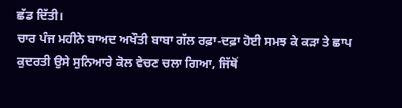ਛੱਡ ਦਿੱਤੀ।
ਚਾਰ ਪੰਜ ਮਹੀਨੇ ਬਾਅਦ ਅਖੌਤੀ ਬਾਬਾ ਗੱਲ ਰਫ਼ਾ-ਦਫ਼ਾ ਹੋਈ ਸਮਝ ਕੇ ਕੜਾ ਤੇ ਛਾਪ ਕੁਦਰਤੀ ਉਸੇ ਸੁਨਿਆਰੇ ਕੋਲ ਵੇਚਣ ਚਲਾ ਗਿਆ, ਜਿੱਥੋਂ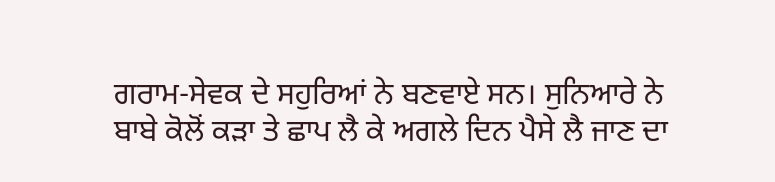ਗਰਾਮ-ਸੇਵਕ ਦੇ ਸਹੁਰਿਆਂ ਨੇ ਬਣਵਾਏ ਸਨ। ਸੁਨਿਆਰੇ ਨੇ ਬਾਬੇ ਕੋਲੋਂ ਕੜਾ ਤੇ ਛਾਪ ਲੈ ਕੇ ਅਗਲੇ ਦਿਨ ਪੈਸੇ ਲੈ ਜਾਣ ਦਾ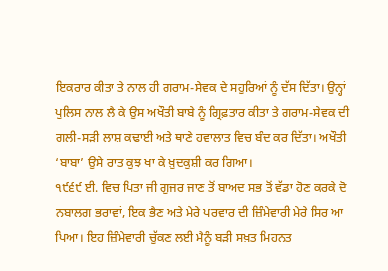ਇਕਰਾਰ ਕੀਤਾ ਤੇ ਨਾਲ ਹੀ ਗਰਾਮ-ਸੇਵਕ ਦੇ ਸਹੁਰਿਆਂ ਨੂੰ ਦੱਸ ਦਿੱਤਾ। ਉਨ੍ਹਾਂ ਪੁਲਿਸ ਨਾਲ ਲੈ ਕੇ ਉਸ ਅਖੌਤੀ ਬਾਬੇ ਨੂੰ ਗ੍ਰਿਫ਼ਤਾਰ ਕੀਤਾ ਤੇ ਗਰਾਮ-ਸੇਵਕ ਦੀ ਗਲੀ-ਸੜੀ ਲਾਸ਼ ਕਢਾਈ ਅਤੇ ਥਾਣੇ ਹਵਾਲਾਤ ਵਿਚ ਬੰਦ ਕਰ ਦਿੱਤਾ। ਅਖੌਤੀ ‘ਬਾਬਾ’ ਉਸੇ ਰਾਤ ਕੁਝ ਖਾ ਕੇ ਖ਼ੁਦਕੁਸ਼ੀ ਕਰ ਗਿਆ।
੧੯੬੯ ਈ. ਵਿਚ ਪਿਤਾ ਜੀ ਗੁਜਰ ਜਾਣ ਤੋਂ ਬਾਅਦ ਸਭ ਤੋਂ ਵੱਡਾ ਹੋਣ ਕਰਕੇ ਦੋ ਨਬਾਲਗ ਭਰਾਵਾਂ, ਇਕ ਭੈਣ ਅਤੇ ਮੇਰੇ ਪਰਵਾਰ ਦੀ ਜ਼ਿੰਮੇਵਾਰੀ ਮੇਰੇ ਸਿਰ ਆ ਪਿਆ। ਇਹ ਜ਼ਿੰਮੇਵਾਰੀ ਚੁੱਕਣ ਲਈ ਮੈਨੂੰ ਬੜੀ ਸਖ਼ਤ ਮਿਹਨਤ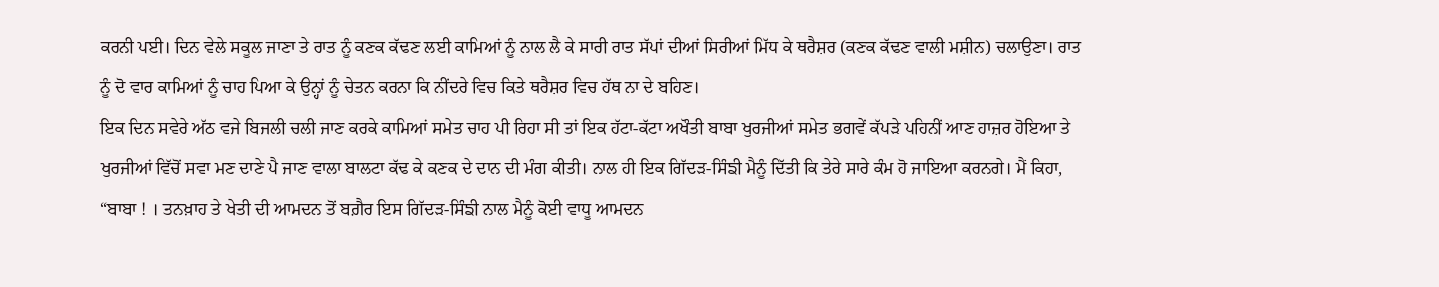ਕਰਨੀ ਪਈ। ਦਿਨ ਵੇਲੇ ਸਕੂਲ ਜਾਣਾ ਤੇ ਰਾਤ ਨੂੰ ਕਣਕ ਕੱਢਣ ਲਈ ਕਾਮਿਆਂ ਨੂੰ ਨਾਲ ਲੈ ਕੇ ਸਾਰੀ ਰਾਤ ਸੱਪਾਂ ਦੀਆਂ ਸਿਰੀਆਂ ਮਿੱਧ ਕੇ ਥਰੈਸ਼ਰ (ਕਣਕ ਕੱਢਣ ਵਾਲੀ ਮਸ਼ੀਨ) ਚਲਾਉਣਾ। ਰਾਤ ਨੂੰ ਦੋ ਵਾਰ ਕਾਮਿਆਂ ਨੂੰ ਚਾਹ ਪਿਆ ਕੇ ਉਨ੍ਹਾਂ ਨੂੰ ਚੇਤਨ ਕਰਨਾ ਕਿ ਨੀਂਦਰੇ ਵਿਚ ਕਿਤੇ ਥਰੈਸ਼ਰ ਵਿਚ ਹੱਥ ਨਾ ਦੇ ਬਹਿਣ।
ਇਕ ਦਿਨ ਸਵੇਰੇ ਅੱਠ ਵਜੇ ਬਿਜਲੀ ਚਲੀ ਜਾਣ ਕਰਕੇ ਕਾਮਿਆਂ ਸਮੇਤ ਚਾਹ ਪੀ ਰਿਹਾ ਸੀ ਤਾਂ ਇਕ ਹੱਟਾ-ਕੱਟਾ ਅਖੌਤੀ ਬਾਬਾ ਖੁਰਜੀਆਂ ਸਮੇਤ ਭਗਵੇਂ ਕੱਪੜੇ ਪਹਿਨੀਂ ਆਣ ਹਾਜ਼ਰ ਹੋਇਆ ਤੇ ਖੁਰਜੀਆਂ ਵਿੱਚੋਂ ਸਵਾ ਮਣ ਦਾਣੇ ਪੈ ਜਾਣ ਵਾਲਾ ਬਾਲਟਾ ਕੱਢ ਕੇ ਕਣਕ ਦੇ ਦਾਨ ਦੀ ਮੰਗ ਕੀਤੀ। ਨਾਲ ਹੀ ਇਕ ਗਿੱਦੜ-ਸਿੰਙੀ ਮੈਨੂੰ ਦਿੱਤੀ ਕਿ ਤੇਰੇ ਸਾਰੇ ਕੰਮ ਹੋ ਜਾਇਆ ਕਰਨਗੇ। ਮੈਂ ਕਿਹਾ, “ਬਾਬਾ ! । ਤਨਖ਼ਾਹ ਤੇ ਖੇਤੀ ਦੀ ਆਮਦਨ ਤੋਂ ਬਗ਼ੈਰ ਇਸ ਗਿੱਦੜ-ਸਿੰਙੀ ਨਾਲ ਮੈਨੂੰ ਕੋਈ ਵਾਧੂ ਆਮਦਨ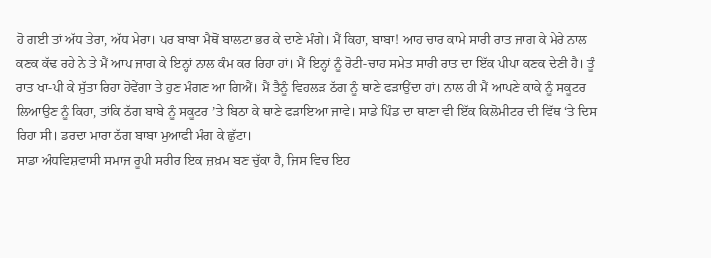ਹੋ ਗਈ ਤਾਂ ਅੱਧ ਤੇਰਾ, ਅੱਧ ਮੇਰਾ। ਪਰ ਬਾਬਾ ਮੈਥੋਂ ਬਾਲਟਾ ਭਰ ਕੇ ਦਾਣੇ ਮੰਗੇ। ਮੈਂ ਕਿਹਾ, ਬਾਬਾ! ਆਹ ਚਾਰ ਕਾਮੇ ਸਾਰੀ ਰਾਤ ਜਾਗ ਕੇ ਮੇਰੇ ਨਾਲ ਕਣਕ ਕੱਢ ਰਹੇ ਨੇ ਤੇ ਮੈਂ ਆਪ ਜਾਗ ਕੇ ਇਨ੍ਹਾਂ ਨਾਲ ਕੰਮ ਕਰ ਰਿਹਾ ਹਾਂ। ਮੈਂ ਇਨ੍ਹਾਂ ਨੂੰ ਰੋਟੀ-ਚਾਹ ਸਮੇਤ ਸਾਰੀ ਰਾਤ ਦਾ ਇੱਕ ਪੀਪਾ ਕਣਕ ਦੇਣੀ ਹੈ। ਤੂੰ ਰਾਤ ਖਾ-ਪੀ ਕੇ ਸੁੱਤਾ ਰਿਹਾ ਹੋਵੇਂਗਾ ਤੇ ਹੁਣ ਮੰਗਣ ਆ ਗਿਐਂ। ਮੈਂ ਤੈਨੂੰ ਵਿਹਲੜ ਠੱਗ ਨੂੰ ਥਾਣੇ ਫੜਾਉਂਦਾ ਹਾਂ। ਨਾਲ ਹੀ ਮੈਂ ਆਪਣੇ ਕਾਕੇ ਨੂੰ ਸਕੂਟਰ ਲਿਆਉਣ ਨੂੰ ਕਿਹਾ, ਤਾਂਕਿ ਠੱਗ ਬਾਬੇ ਨੂੰ ਸਕੂਟਰ ’ਤੇ ਬਿਠਾ ਕੇ ਥਾਣੇ ਫੜਾਇਆ ਜਾਵੇ। ਸਾਡੇ ਪਿੰਡ ਦਾ ਥਾਣਾ ਵੀ ਇੱਕ ਕਿਲੋਮੀਟਰ ਦੀ ਵਿੱਥ ‘ਤੇ ਦਿਸ ਰਿਹਾ ਸੀ। ਡਰਦਾ ਮਾਰਾ ਠੱਗ ਬਾਬਾ ਮੁਆਫੀ ਮੰਗ ਕੇ ਛੁੱਟਾ।
ਸਾਡਾ ਅੰਧਵਿਸ਼ਵਾਸੀ ਸਮਾਜ ਰੂਪੀ ਸਰੀਰ ਇਕ ਜ਼ਖ਼ਮ ਬਣ ਚੁੱਕਾ ਹੈ, ਜਿਸ ਵਿਚ ਇਹ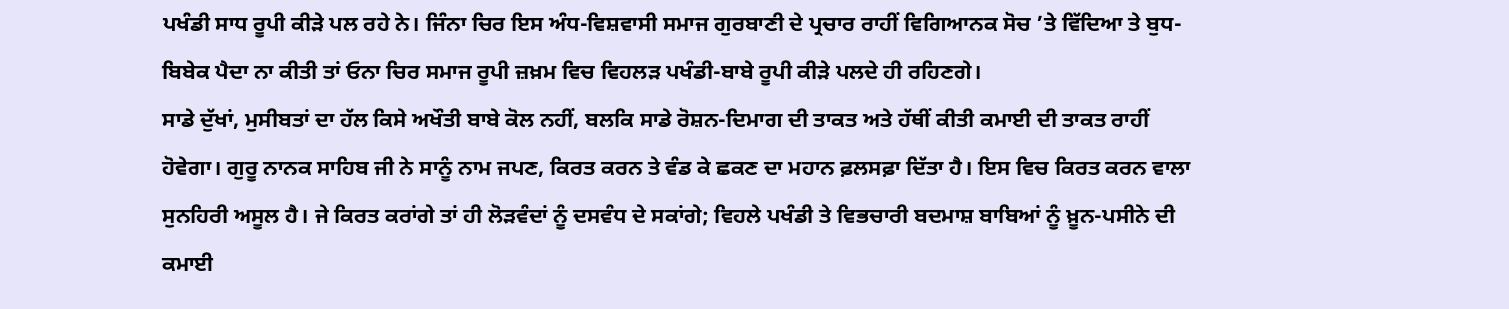ਪਖੰਡੀ ਸਾਧ ਰੂਪੀ ਕੀੜੇ ਪਲ ਰਹੇ ਨੇ। ਜਿੰਨਾ ਚਿਰ ਇਸ ਅੰਧ-ਵਿਸ਼ਵਾਸੀ ਸਮਾਜ ਗੁਰਬਾਣੀ ਦੇ ਪ੍ਰਚਾਰ ਰਾਹੀਂ ਵਿਗਿਆਨਕ ਸੋਚ ’ਤੇ ਵਿੱਦਿਆ ਤੇ ਬੁਧ-ਬਿਬੇਕ ਪੈਦਾ ਨਾ ਕੀਤੀ ਤਾਂ ਓਨਾ ਚਿਰ ਸਮਾਜ ਰੂਪੀ ਜ਼ਖ਼ਮ ਵਿਚ ਵਿਹਲੜ ਪਖੰਡੀ-ਬਾਬੇ ਰੂਪੀ ਕੀੜੇ ਪਲਦੇ ਹੀ ਰਹਿਣਗੇ।
ਸਾਡੇ ਦੁੱਖਾਂ, ਮੁਸੀਬਤਾਂ ਦਾ ਹੱਲ ਕਿਸੇ ਅਖੌਤੀ ਬਾਬੇ ਕੋਲ ਨਹੀਂ, ਬਲਕਿ ਸਾਡੇ ਰੋਸ਼ਨ-ਦਿਮਾਗ ਦੀ ਤਾਕਤ ਅਤੇ ਹੱਥੀਂ ਕੀਤੀ ਕਮਾਈ ਦੀ ਤਾਕਤ ਰਾਹੀਂ ਹੋਵੇਗਾ। ਗੁਰੂ ਨਾਨਕ ਸਾਹਿਬ ਜੀ ਨੇ ਸਾਨੂੰ ਨਾਮ ਜਪਣ, ਕਿਰਤ ਕਰਨ ਤੇ ਵੰਡ ਕੇ ਛਕਣ ਦਾ ਮਹਾਨ ਫ਼ਲਸਫ਼ਾ ਦਿੱਤਾ ਹੈ। ਇਸ ਵਿਚ ਕਿਰਤ ਕਰਨ ਵਾਲਾ ਸੁਨਹਿਰੀ ਅਸੂਲ ਹੈ। ਜੇ ਕਿਰਤ ਕਰਾਂਗੇ ਤਾਂ ਹੀ ਲੋੜਵੰਦਾਂ ਨੂੰ ਦਸਵੰਧ ਦੇ ਸਕਾਂਗੇ; ਵਿਹਲੇ ਪਖੰਡੀ ਤੇ ਵਿਭਚਾਰੀ ਬਦਮਾਸ਼ ਬਾਬਿਆਂ ਨੂੰ ਖ਼ੂਨ-ਪਸੀਨੇ ਦੀ ਕਮਾਈ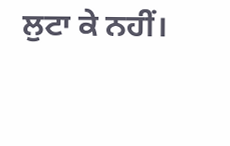ਲੁਟਾ ਕੇ ਨਹੀਂ।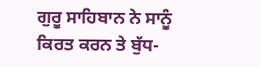ਗੁਰੂ ਸਾਹਿਬਾਨ ਨੇ ਸਾਨੂੰ ਕਿਰਤ ਕਰਨ ਤੇ ਬੁੱਧ-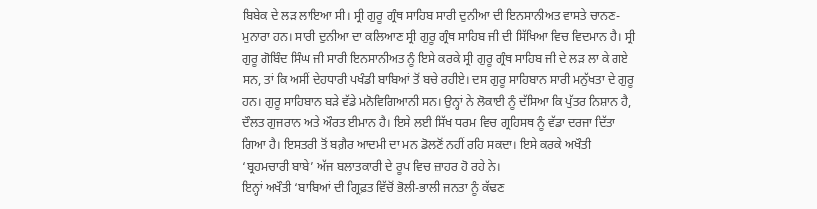ਬਿਬੇਕ ਦੇ ਲੜ ਲਾਇਆ ਸੀ। ਸ੍ਰੀ ਗੁਰੂ ਗ੍ਰੰਥ ਸਾਹਿਬ ਸਾਰੀ ਦੁਨੀਆ ਦੀ ਇਨਸਾਨੀਅਤ ਵਾਸਤੇ ਚਾਨਣ-ਮੁਨਾਰਾ ਹਨ। ਸਾਰੀ ਦੁਨੀਆ ਦਾ ਕਲਿਆਣ ਸ੍ਰੀ ਗੁਰੂ ਗ੍ਰੰਥ ਸਾਹਿਬ ਜੀ ਦੀ ਸਿੱਖਿਆ ਵਿਚ ਵਿਦਮਾਨ ਹੈ। ਸ੍ਰੀ ਗੁਰੂ ਗੋਬਿੰਦ ਸਿੰਘ ਜੀ ਸਾਰੀ ਇਨਸਾਨੀਅਤ ਨੂੰ ਇਸੇ ਕਰਕੇ ਸ੍ਰੀ ਗੁਰੂ ਗ੍ਰੰਥ ਸਾਹਿਬ ਜੀ ਦੇ ਲੜ ਲਾ ਕੇ ਗਏ ਸਨ, ਤਾਂ ਕਿ ਅਸੀਂ ਦੇਹਧਾਰੀ ਪਖੰਡੀ ਬਾਬਿਆਂ ਤੋਂ ਬਚੇ ਰਹੀਏ। ਦਸ ਗੁਰੂ ਸਾਹਿਬਾਨ ਸਾਰੀ ਮਨੁੱਖਤਾ ਦੇ ਗੁਰੂ ਹਨ। ਗੁਰੂ ਸਾਹਿਬਾਨ ਬੜੇ ਵੱਡੇ ਮਨੋਵਿਗਿਆਨੀ ਸਨ। ਉਨ੍ਹਾਂ ਨੇ ਲੋਕਾਈ ਨੂੰ ਦੱਸਿਆ ਕਿ ਪੁੱਤਰ ਨਿਸ਼ਾਨ ਹੈ, ਦੌਲਤ ਗੁਜਰਾਨ ਅਤੇ ਔਰਤ ਈਮਾਨ ਹੈ। ਇਸੇ ਲਈ ਸਿੱਖ ਧਰਮ ਵਿਚ ਗ੍ਰਹਿਸਥ ਨੂੰ ਵੱਡਾ ਦਰਜਾ ਦਿੱਤਾ ਗਿਆ ਹੈ। ਇਸਤਰੀ ਤੋਂ ਬਗ਼ੈਰ ਆਦਮੀ ਦਾ ਮਨ ਡੋਲਣੋਂ ਨਹੀਂ ਰਹਿ ਸਕਦਾ। ਇਸੇ ਕਰਕੇ ਅਖੌਤੀ ‘ਬ੍ਰਹਮਚਾਰੀ ਬਾਬੇ’ ਅੱਜ ਬਲਾਤਕਾਰੀ ਦੇ ਰੂਪ ਵਿਚ ਜ਼ਾਹਰ ਹੋ ਰਹੇ ਨੇ।
ਇਨ੍ਹਾਂ ਅਖੌਤੀ ‘ਬਾਬਿਆਂ ਦੀ ਗ੍ਰਿਫ਼ਤ ਵਿੱਚੋਂ ਭੋਲੀ-ਭਾਲੀ ਜਨਤਾ ਨੂੰ ਕੱਢਣ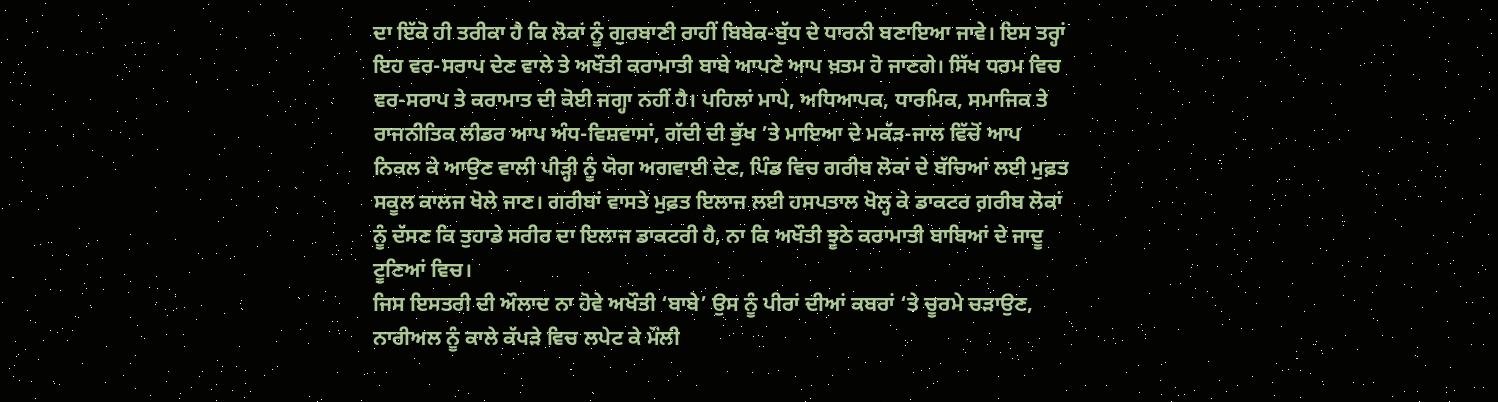ਦਾ ਇੱਕੋ ਹੀ ਤਰੀਕਾ ਹੈ ਕਿ ਲੋਕਾਂ ਨੂੰ ਗੁਰਬਾਣੀ ਰਾਹੀਂ ਬਿਬੇਕ-ਬੁੱਧ ਦੇ ਧਾਰਨੀ ਬਣਾਇਆ ਜਾਵੇ। ਇਸ ਤਰ੍ਹਾਂ ਇਹ ਵਰ-ਸਰਾਪ ਦੇਣ ਵਾਲੇ ਤੇ ਅਖੌਤੀ ਕਰਾਮਾਤੀ ਬਾਬੇ ਆਪਣੇ ਆਪ ਖ਼ਤਮ ਹੋ ਜਾਣਗੇ। ਸਿੱਖ ਧਰਮ ਵਿਚ ਵਰ-ਸਰਾਪ ਤੇ ਕਰਾਮਾਤ ਦੀ ਕੋਈ ਜਗ੍ਹਾ ਨਹੀਂ ਹੈ। ਪਹਿਲਾਂ ਮਾਪੇ, ਅਧਿਆਪਕ, ਧਾਰਮਿਕ, ਸਮਾਜਿਕ ਤੇ ਰਾਜਨੀਤਿਕ ਲੀਡਰ ਆਪ ਅੰਧ-ਵਿਸ਼ਵਾਸਾਂ, ਗੱਦੀ ਦੀ ਭੁੱਖ ’ਤੇ ਮਾਇਆ ਦੇ ਮਕੱੜ-ਜਾਲ ਵਿੱਚੋਂ ਆਪ ਨਿਕਲ ਕੇ ਆਉਣ ਵਾਲੀ ਪੀੜ੍ਹੀ ਨੂੰ ਯੋਗ ਅਗਵਾਈ ਦੇਣ, ਪਿੰਡ ਵਿਚ ਗਰੀਬ ਲੋਕਾਂ ਦੇ ਬੱਚਿਆਂ ਲਈ ਮੁਫ਼ਤ ਸਕੂਲ ਕਾਲਜ ਖੋਲੇ ਜਾਣ। ਗਰੀਬਾਂ ਵਾਸਤੇ ਮੁਫ਼ਤ ਇਲਾਜ ਲਈ ਹਸਪਤਾਲ ਖੋਲ੍ਹ ਕੇ ਡਾਕਟਰ ਗ਼ਰੀਬ ਲੋਕਾਂ ਨੂੰ ਦੱਸਣ ਕਿ ਤੁਹਾਡੇ ਸਰੀਰ ਦਾ ਇਲਾਜ ਡਾਕਟਰੀ ਹੈ, ਨਾ ਕਿ ਅਖੌਤੀ ਝੂਠੇ ਕਰਾਮਾਤੀ ਬਾਬਿਆਂ ਦੇ ਜਾਦੂ ਟੂਣਿਆਂ ਵਿਚ।
ਜਿਸ ਇਸਤਰੀ ਦੀ ਔਲਾਦ ਨਾ ਹੋਵੇ ਅਖੌਤੀ ‘ਬਾਬੇ’ ਉਸ ਨੂੰ ਪੀਰਾਂ ਦੀਆਂ ਕਬਰਾਂ ‘ਤੇ ਚੂਰਮੇ ਚੜਾਉਣ, ਨਾਰੀਅਲ ਨੂੰ ਕਾਲੇ ਕੱਪੜੇ ਵਿਚ ਲਪੇਟ ਕੇ ਮੌਲੀ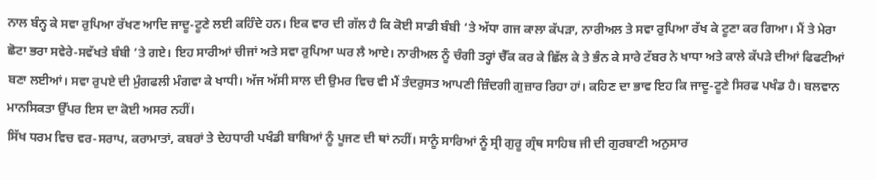ਨਾਲ ਬੰਨ੍ਹ ਕੇ ਸਵਾ ਰੁਪਿਆ ਰੱਖਣ ਆਦਿ ਜਾਦੂ-ਟੂਣੇ ਲਈ ਕਹਿੰਦੇ ਹਨ। ਇਕ ਵਾਰ ਦੀ ਗੱਲ ਹੈ ਕਿ ਕੋਈ ਸਾਡੀ ਬੰਬੀ ‘ਤੇ ਅੱਧਾ ਗਜ ਕਾਲਾ ਕੱਪੜਾ, ਨਾਰੀਅਲ ਤੇ ਸਵਾ ਰੁਪਿਆ ਰੱਖ ਕੇ ਟੂਣਾ ਕਰ ਗਿਆ। ਮੈਂ ਤੇ ਮੇਰਾ ਛੋਟਾ ਭਰਾ ਸਵੇਰੇ-ਸਵੱਖਤੇ ਬੰਬੀ ’ਤੇ ਗਏ। ਇਹ ਸਾਰੀਆਂ ਚੀਜਾਂ ਅਤੇ ਸਵਾ ਰੁਪਿਆ ਘਰ ਲੈ ਆਏ। ਨਾਰੀਅਲ ਨੂੰ ਚੰਗੀ ਤਰ੍ਹਾਂ ਚੈੱਕ ਕਰ ਕੇ ਛਿੱਲ ਕੇ ਤੇ ਭੰਨ ਕੇ ਸਾਰੇ ਟੱਬਰ ਨੇ ਖਾਧਾ ਅਤੇ ਕਾਲੇ ਕੱਪੜੇ ਦੀਆਂ ਫਿਫਟੀਆਂ ਬਣਾ ਲਈਆਂ। ਸਵਾ ਰੁਪਏ ਦੀ ਮੁੰਗਫਲੀ ਮੰਗਵਾ ਕੇ ਖਾਧੀ। ਅੱਜ ਅੱਸੀ ਸਾਲ ਦੀ ਉਮਰ ਵਿਚ ਵੀ ਮੈਂ ਤੰਦਰੁਸਤ ਆਪਣੀ ਜ਼ਿੰਦਗੀ ਗੁਜ਼ਾਰ ਰਿਹਾ ਹਾਂ। ਕਹਿਣ ਦਾ ਭਾਵ ਇਹ ਕਿ ਜਾਦੂ-ਟੂਣੇ ਸਿਰਫ ਪਖੰਡ ਹੈ। ਬਲਵਾਨ ਮਾਨਸਿਕਤਾ ਉੱਪਰ ਇਸ ਦਾ ਕੋਈ ਅਸਰ ਨਹੀਂ।
ਸਿੱਖ ਧਰਮ ਵਿਚ ਵਰ-ਸਰਾਪ, ਕਰਾਮਾਤਾਂ, ਕਬਰਾਂ ਤੇ ਦੇਹਧਾਰੀ ਪਖੰਡੀ ਬਾਬਿਆਂ ਨੂੰ ਪੂਜਣ ਦੀ ਥਾਂ ਨਹੀਂ। ਸਾਨੂੰ ਸਾਰਿਆਂ ਨੂੰ ਸ੍ਰੀ ਗੁਰੂ ਗ੍ਰੰਥ ਸਾਹਿਬ ਜੀ ਦੀ ਗੁਰਬਾਣੀ ਅਨੁਸਾਰ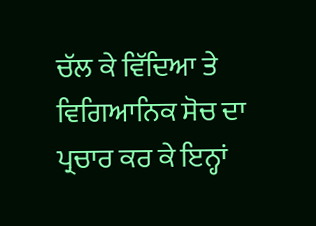ਚੱਲ ਕੇ ਵਿੱਦਿਆ ਤੇ ਵਿਗਿਆਨਿਕ ਸੋਚ ਦਾ ਪ੍ਰਚਾਰ ਕਰ ਕੇ ਇਨ੍ਹਾਂ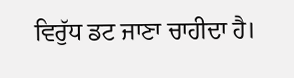ਵਿਰੁੱਧ ਡਟ ਜਾਣਾ ਚਾਹੀਦਾ ਹੈ।